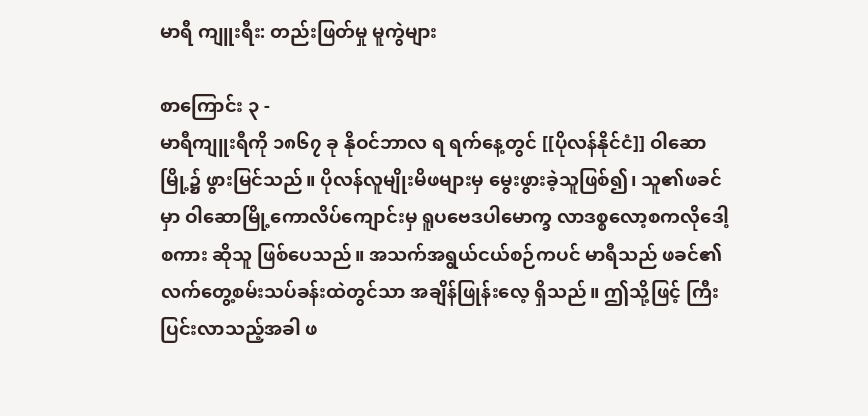မာရီ ကျူးရီး: တည်းဖြတ်မှု မူကွဲများ

စာကြောင်း ၃ -
မာရီကျူးရီကို ၁၈၆၇ ခု နိုဝင်ဘာလ ရ ရက်နေ့တွင် [[ပိုလန်နိုင်ငံ]] ဝါဆောမြို့၌ ဖွားမြင်သည်။ ပိုလန်လူမျိုးမိဖများမှ မွေးဖွားခဲ့သူဖြစ်၍၊ သူ၏ဖခင်မှာ ဝါဆောမြို့ကောလိပ်ကျောင်းမှ ရူပဗေဒပါမောက္ခ လာဒစ္စလော့စကလိုဒေါ့စကား ဆိုသူ ဖြစ်ပေသည်။ အသက်အရွယ်ငယ်စဉ်ကပင် မာရီသည် ဖခင်၏ လက်တွေ့စမ်းသပ်ခန်းထဲတွင်သာ အချိန်ဖြုန်းလေ့ ရှိသည်။ ဤသို့ဖြင့် ကြီးပြင်းလာသည့်အခါ ဖ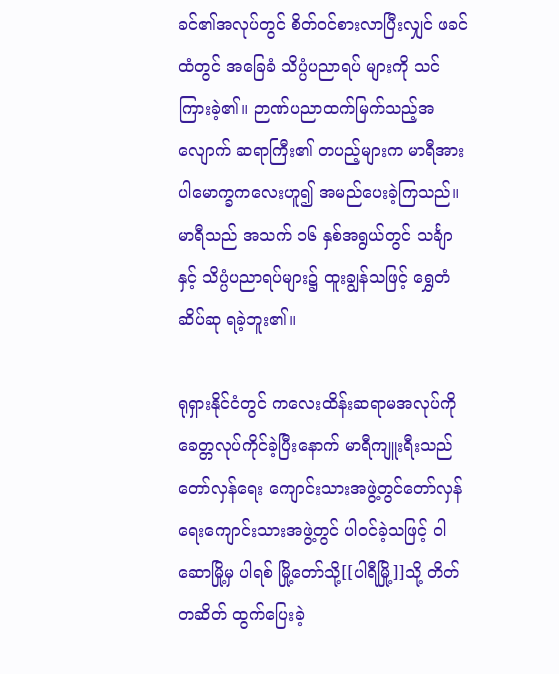ခင်၏အလုပ်တွင် စိတ်ဝင်စားလာပြီးလျှင် ဖခင်ထံတွင် အခြေခံ သိပ္ပံပညာရပ် များကို သင်ကြားခဲ့၏။ ဉာဏ်ပညာထက်မြက်သည့်အလျောက် ဆရာကြီး၏ တပည့်များက မာရီအား ပါမောက္ခကလေးဟူ၍ အမည်ပေးခဲ့ကြသည်။ မာရီသည် အသက် ၁၆ နှစ်အရွယ်တွင် သင်္ချာနှင့် သိပ္ပံပညာရပ်များ၌ ထူးချွန်သဖြင့် ရွှေတံဆိပ်ဆု ရခဲ့ဘူး၏။

ရုရှားနိုင်ငံတွင် ကလေးထိန်းဆရာမအလုပ်ကို ခေတ္တလုပ်ကိုင်ခဲ့ပြီးနောက် မာရီကျူးရီးသည် တော်လှန်ရေး ကျောင်းသားအဖွဲ့တွင်တော်လှန်ရေးကျောင်းသားအဖွဲ့တွင် ပါဝင်ခဲ့သဖြင့် ဝါဆောမြို့မှ ပါရစ် မြို့တော်သို့[[ပါရီမြို့]]သို့ တိတ်တဆိတ် ထွက်ပြေးခဲ့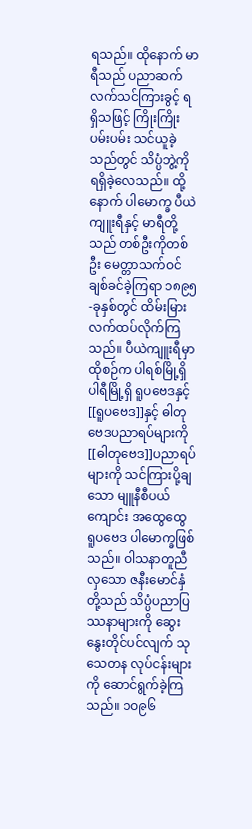ရသည်။ ထိုနောက် မာရီသည် ပညာဆက်လက်သင်ကြားခွင့် ရရှိသဖြင့် ကြိုးကြိုးပမ်းပမ်း သင်ယူခဲ့သည်တွင် သိပ္ပံဘွဲ့ကို ရရှိခဲ့လေသည်။ ထို့နောက် ပါမောက္ခ ပီယဲကျူးရီနှင့် မာရီတို့သည် တစ်ဦးကိုတစ်ဦး မေတ္တာသက်ဝင် ချစ်ခင်ခဲ့ကြရာ ၁၈၉၅-ခုနှစ်တွင် ထိမ်းမြားလက်ထပ်လိုက်ကြသည်။ ပီယဲကျူးရီမှာ ထိုစဉ်က ပါရစ်မြို့ရှိပါရီမြို့ရှိ ရူပဗေဒနှင့်[[ရူပဗေဒ]]နှင့် ဓါတုဗေဒပညာရပ်များကို[[ဓါတုဗေဒ]]ပညာရပ်များကို သင်ကြားပို့ချသော မျူနီစီပယ်ကျောင်း အထွေထွေ ရူပဗေဒ ပါမောက္ခဖြစ်သည်။ ဝါသနာတူညီလှသော ဇနီးမောင်နှံတို့သည် သိပ္ပံပညာပြဿနာများကို ဆွေးနွေးတိုင်ပင်လျက် သုသေတန လုပ်ငန်းများကို ဆောင်ရွက်ခဲ့ကြသည်။ ၁ဝ၉၆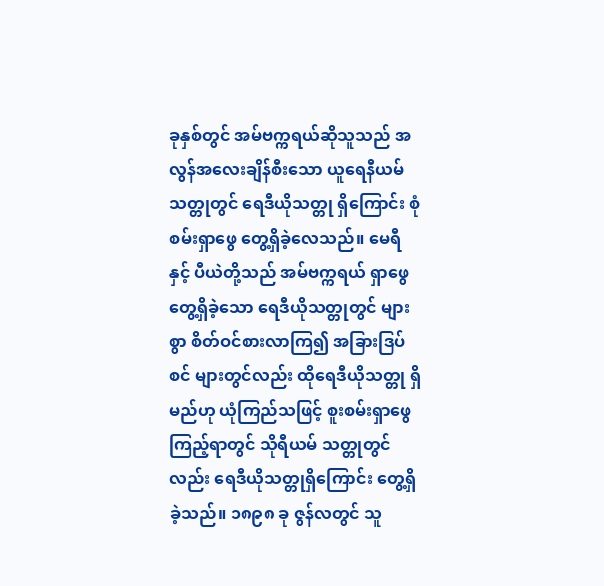ခုနှစ်တွင် အမ်ဗက္ကရယ်ဆိုသူသည် အလွန်အလေးချိန်စီးသော ယူရေနီယမ် သတ္တုတွင် ရေဒီယိုသတ္တု ရှိကြောင်း စုံစမ်းရှာဖွေ တွေ့ရှိခဲ့လေသည်။ မေရီနှင့် ပီယဲတို့သည် အမ်ဗက္ကရယ် ရှာဖွေတွေ့ရှိခဲ့သော ရေဒီယိုသတ္တုတွင် များစွာ စိတ်ဝင်စားလာကြ၍ အခြားဒြပ်စင် များတွင်လည်း ထိုရေဒီယိုသတ္တု ရှိမည်ဟု ယုံကြည်သဖြင့် စူးစမ်းရှာဖွေကြည့်ရာတွင် သိုရီယမ် သတ္တုတွင်လည်း ရေဒီယိုသတ္တုရှိကြောင်း တွေ့ရှိခဲ့သည်။ ၁၈၉၈ ခု ဇွန်လတွင် သူ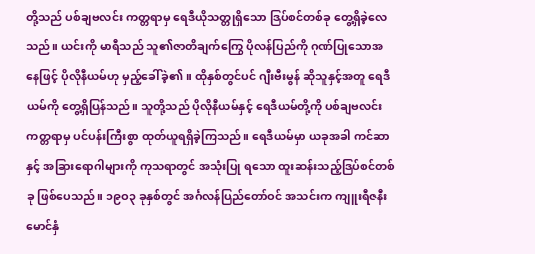တို့သည် ပစ်ချဗလင်း ကတ္တရာမှ ရေဒီယိုသတ္တုရှိသော ဒြပ်စင်တစ်ခု တွေ့ရှိခဲ့လေသည်။ ယင်းကို မာရီသည် သူ၏ဇာတိချက်ကြွေ ပိုလန်ပြည်ကို ဂုဏ်ပြုသောအနေဖြင့် ပိုလိုနီယမ်ဟု မှည့်ခေါ်ခဲ့၏။ ထိုနှစ်တွင်ပင် ဂျီးဗီးမွန် ဆိုသူနှင့်အတူ ရေဒီယမ်ကို တွေ့ရှိပြန်သည်။ သူတို့သည် ပိုလိုနီယမ်နှင့် ရေဒီယမ်တို့ကို ပစ်ချဗလင်းကတ္တရာမှ ပင်ပန်းကြီးစွာ ထုတ်ယူရရှိခဲ့ကြသည်။ ရေဒီယမ်မှာ ယခုအခါ ကင်ဆာနှင့် အခြားရောဂါများကို ကုသရာတွင် အသုံးပြု ရသော ထူးဆန်းသည့်ဒြပ်စင်တစ်ခု ဖြစ်ပေသည်။ ၁၉ဝ၃ ခုနှစ်တွင် အင်္ဂလန်ပြည်တော်ဝင် အသင်းက ကျူးရီဇနီးမောင်နှံ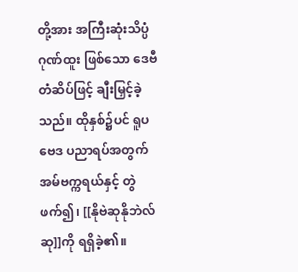တို့အား အကြီးဆုံးသိပ္ပံဂုဏ်ထူး ဖြစ်သော ဒေဗီတံဆိပ်ဖြင့် ချီးမြှင့်ခဲ့သည်။ ထိုနှစ်၌ပင် ရူပဗေဒ ပညာရပ်အတွက် အမ်ဗက္ကရယ်နှင့် တွဲဖက်၍၊ [[နိုဗဲဆုနိုဘဲလ်ဆု]]ကို ရရှိခဲ့၏။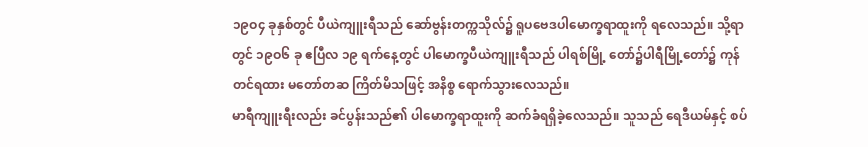၁၉ဝ၄ ခုနှစ်တွင် ပီယဲကျူးရီသည် ဆော်ဗွန်းတက္ကသိုလ်၌ ရူပဗေဒပါမောက္ခရာထူးကို ရလေသည်။ သို့ရာတွင် ၁၉ဝ၆ ခု ဧပြီလ ၁၉ ရက်နေ့တွင် ပါမောက္ခပီယဲကျူးရီသည် ပါရစ်မြို့ တော်၌ပါရီမြို့တော်၌ ကုန်တင်ရထား မတော်တဆ ကြိတ်မိသဖြင့် အနိစ္စ ရောက်သွားလေသည်။
မာရီကျူးရီးလည်း ခင်ပွန်းသည်၏ ပါမောက္ခရာထူးကို ဆက်ခံရရှိခဲ့လေသည်။ သူသည် ရေဒီယမ်နှင့် စပ်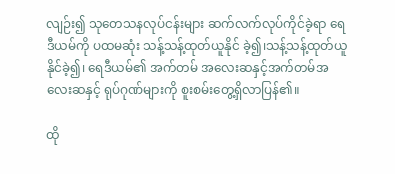လျဉ်း၍ သုတေသနလုပ်ငန်းများ ဆက်လက်လုပ်ကိုင်ခဲ့ရာ ရေဒီယမ်ကို ပထမဆုံး သန့်သန့်ထုတ်ယူနိုင် ခဲ့၍၊သန့်သန့်ထုတ်ယူနိုင်ခဲ့၍၊ ရေဒီယမ်၏ အက်တမ် အလေးဆနှင့်အက်တမ်အလေးဆနှင့် ရုပ်ဂုဏ်များကို စူးစမ်းတွေ့ရှိလာပြန်၏။

ထို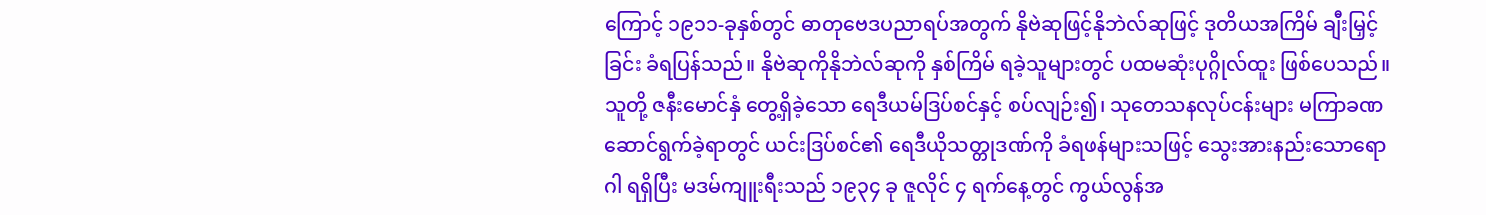ကြောင့် ၁၉၁၁-ခုနှစ်တွင် ဓာတုဗေဒပညာရပ်အတွက် နိုဗဲဆုဖြင့်နိုဘဲလ်ဆုဖြင့် ဒုတိယအကြိမ် ချီးမြှင့်ခြင်း ခံရပြန်သည်။ နိုဗဲဆုကိုနိုဘဲလ်ဆုကို နှစ်ကြိမ် ရခဲ့သူများတွင် ပထမဆုံးပုဂ္ဂိုလ်ထူး ဖြစ်ပေသည်။ သူတို့ ဇနီးမောင်နှံ တွေ့ရှိခဲ့သော ရေဒီယမ်ဒြပ်စင်နှင့် စပ်လျဉ်း၍၊ သုတေသနလုပ်ငန်းများ မကြာခဏ ဆောင်ရွက်ခဲ့ရာတွင် ယင်းဒြပ်စင်၏ ရေဒီယိုသတ္တုဒဏ်ကို ခံရဖန်များသဖြင့် သွေးအားနည်းသောရောဂါ ရရှိပြီး မဒမ်ကျူးရီးသည် ၁၉၃၄ ခု ဇူလိုင် ၄ ရက်နေ့တွင် ကွယ်လွန်အ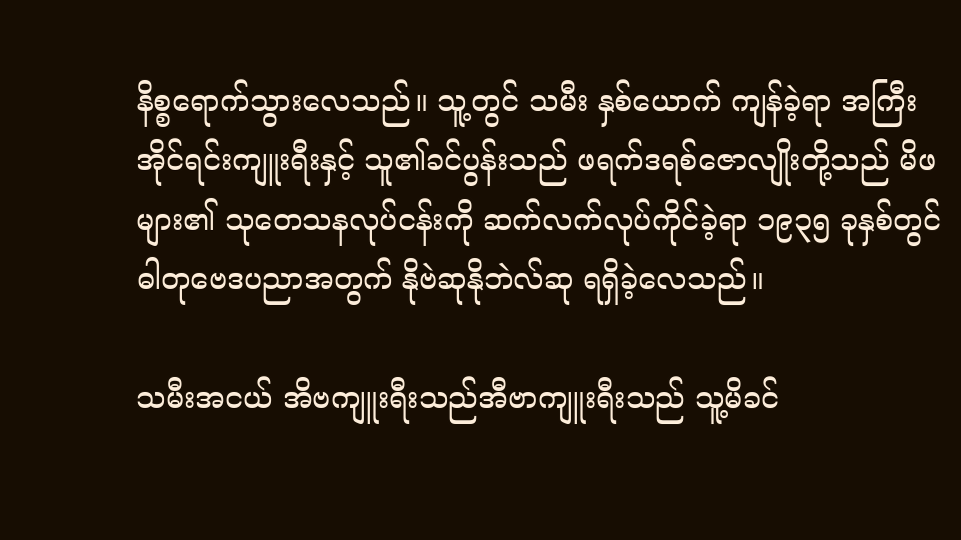နိစ္စရောက်သွားလေသည်။ သူ့တွင် သမီး နှစ်ယောက် ကျန်ခဲ့ရာ အကြီး အိုင်ရင်းကျူးရီးနှင့် သူ၏ခင်ပွန်းသည် ဖရက်ဒရစ်ဇောလျိုးတို့သည် မိဖများ၏ သုတေသနလုပ်ငန်းကို ဆက်လက်လုပ်ကိုင်ခဲ့ရာ ၁၉၃၅ ခုနှစ်တွင် ဓါတုဗေဒပညာအတွက် နိုဗဲဆုနိုဘဲလ်ဆု ရရှိခဲ့လေသည်။

သမီးအငယ် အိဗကျူးရီးသည်အီဗာကျူးရီးသည် သူ့မိခင်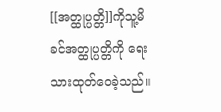[[အတ္ထုပ္ပတ္တိ]]ကိုသူ့မိခင်အတ္ထုပ္ပတ္တိကို ရေးသားထုတ်ဝေခဲ့သည်။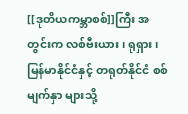[[ဒုတိယကမ္ဘာစစ်]]ကြီး အတွင်းက လစ်ဗီးယား၊ ရုရှား၊ မြန်မာနိုင်ငံနှင့် တရုတ်နိုင်ငံ စစ်မျက်နှာ များသို့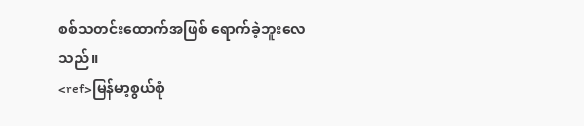စစ်သတင်းထောက်အဖြစ် ရောက်ခဲ့ဘူးလေသည်။
<ref>မြန်မာ့စွယ်စုံ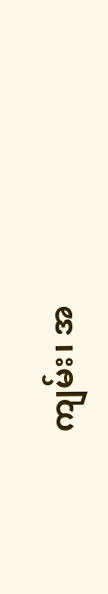ကျမ်း၊ အ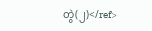တွဲ(၂)</ref>